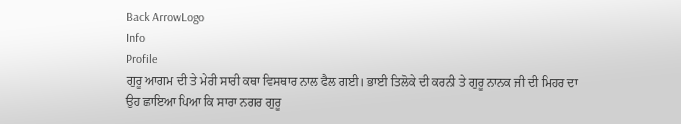Back ArrowLogo
Info
Profile
ਗੁਰੂ ਆਗਮ ਦੀ ਤੇ ਮੇਰੀ ਸਾਰੀ ਕਥਾ ਵਿਸਥਾਰ ਨਾਲ ਫੈਲ ਗਈ। ਭਾਈ ਤਿਲੋਕੇ ਦੀ ਕਰਨੀ ਤੇ ਗੁਰੂ ਨਾਨਕ ਜੀ ਦੀ ਮਿਹਰ ਦਾ ਉਹ ਛਾਇਆ ਪਿਆ ਕਿ ਸਾਰਾ ਨਗਰ ਗੁਰੂ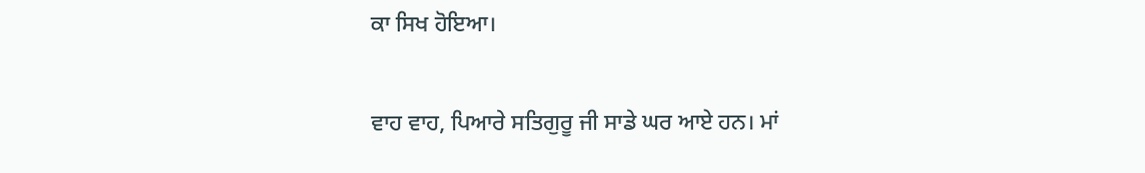ਕਾ ਸਿਖ ਹੋਇਆ।

ਵਾਹ ਵਾਹ, ਪਿਆਰੇ ਸਤਿਗੁਰੂ ਜੀ ਸਾਡੇ ਘਰ ਆਏ ਹਨ। ਮਾਂ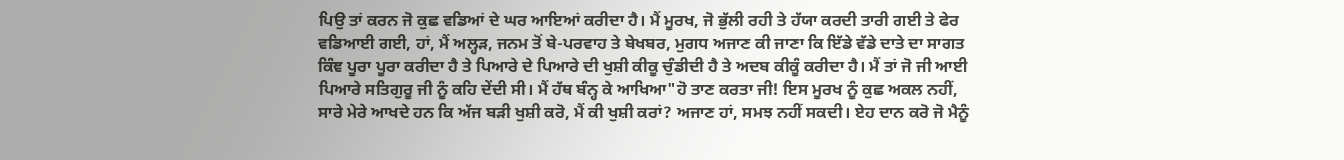ਪਿਉ ਤਾਂ ਕਰਨ ਜੋ ਕੁਛ ਵਡਿਆਂ ਦੇ ਘਰ ਆਇਆਂ ਕਰੀਦਾ ਹੈ। ਮੈਂ ਮੂਰਖ, ਜੋ ਭੁੱਲੀ ਰਹੀ ਤੇ ਹੱਯਾ ਕਰਦੀ ਤਾਰੀ ਗਈ ਤੇ ਫੇਰ ਵਡਿਆਈ ਗਈ, ਹਾਂ, ਮੈਂ ਅਲ੍ਹੜ, ਜਨਮ ਤੋਂ ਬੇ-ਪਰਵਾਹ ਤੇ ਬੇਖਬਰ, ਮੁਗਧ ਅਜਾਣ ਕੀ ਜਾਣਾ ਕਿ ਇੱਡੇ ਵੱਡੇ ਦਾਤੇ ਦਾ ਸਾਗਤ ਕਿੰਞ ਪੂਰਾ ਪੂਰਾ ਕਰੀਦਾ ਹੈ ਤੇ ਪਿਆਰੇ ਦੇ ਪਿਆਰੇ ਦੀ ਖੁਸ਼ੀ ਕੀਕੂ ਚੁੰਡੀਦੀ ਹੈ ਤੇ ਅਦਬ ਕੀਕੂੰ ਕਰੀਦਾ ਹੈ। ਮੈਂ ਤਾਂ ਜੋ ਜੀ ਆਈ ਪਿਆਰੇ ਸਤਿਗੁਰੂ ਜੀ ਨੂੰ ਕਹਿ ਦੇਂਦੀ ਸੀ। ਮੈਂ ਹੱਥ ਬੰਨ੍ਹ ਕੇ ਆਖਿਆ"ਹੋ ਤਾਣ ਕਰਤਾ ਜੀ! ਇਸ ਮੂਰਖ ਨੂੰ ਕੁਛ ਅਕਲ ਨਹੀਂ, ਸਾਰੇ ਮੇਰੇ ਆਖਦੇ ਹਨ ਕਿ ਅੱਜ ਬੜੀ ਖੁਸ਼ੀ ਕਰੋ, ਮੈਂ ਕੀ ਖੁਸ਼ੀ ਕਰਾਂ? ਅਜਾਣ ਹਾਂ, ਸਮਝ ਨਹੀਂ ਸਕਦੀ। ਏਹ ਦਾਨ ਕਰੋ ਜੋ ਮੈਨੂੰ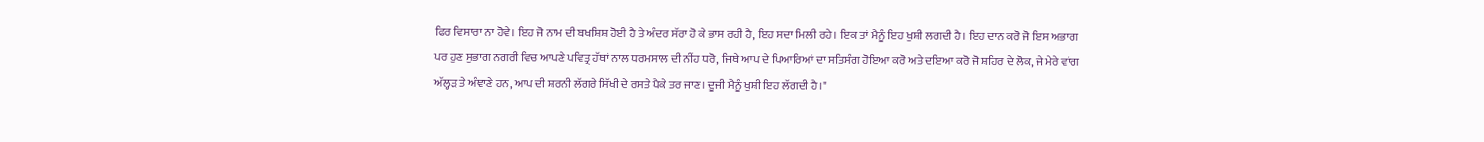ਫਿਰ ਵਿਸਾਰਾ ਨਾ ਹੋਵੇ। ਇਹ ਜੋ ਨਾਮ ਦੀ ਬਖਸ਼ਿਸ਼ ਹੋਈ ਹੈ ਤੇ ਅੰਦਰ ਸੱਰਾ ਹੋ ਕੇ ਭਾਸ ਰਹੀ ਹੈ, ਇਹ ਸਦਾ ਮਿਲੀ ਰਹੇ। ਇਕ ਤਾਂ ਮੈਨੂੰ ਇਹ ਖੁਸ਼ੀ ਲਗਦੀ ਹੈ। ਇਹ ਦਾਨ ਕਰੋ ਜੋ ਇਸ ਅਭਾਗ ਪਰ ਹੁਣ ਸੁਭਾਗ ਨਗਰੀ ਵਿਚ ਆਪਣੇ ਪਵਿਤ੍ਰ ਹੱਥਾਂ ਨਾਲ ਧਰਮਸਾਲ ਦੀ ਨੀਂਹ ਧਰੋ, ਜਿਥੇ ਆਪ ਦੇ ਪਿਆਰਿਆਂ ਦਾ ਸਤਿਸੰਗ ਹੋਇਆ ਕਰੋ ਅਤੇ ਦਇਆ ਕਰੋ ਜੋ ਸ਼ਹਿਰ ਦੇ ਲੋਕ, ਜੇ ਮੇਰੇ ਵਾਂਗ ਅੱਲ੍ਹੜ ਤੇ ਅੰਞਾਣੇ ਹਨ, ਆਪ ਦੀ ਸ਼ਰਨੀ ਲੱਗਰੇ ਸਿੱਖੀ ਦੇ ਰਸਤੇ ਪੈਕੇ ਤਰ ਜਾਣ। ਦੂਜੀ ਮੈਨੂੰ ਖੁਸ਼ੀ ਇਹ ਲੱਗਦੀ ਹੈ।"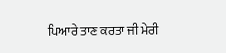ਪਿਆਰੇ ਤਾਣ ਕਰਤਾ ਜੀ ਮੇਰੀ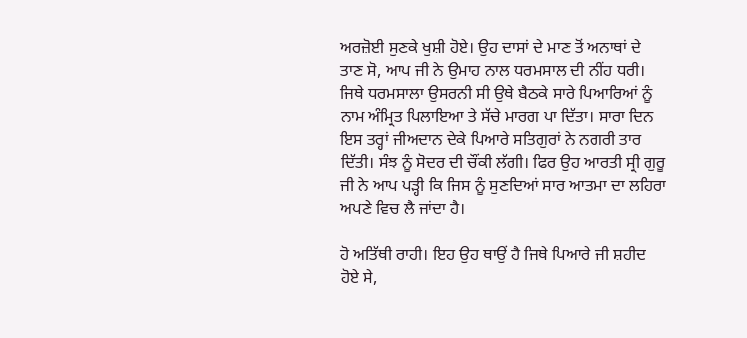ਅਰਜ਼ੋਈ ਸੁਣਕੇ ਖੁਸ਼ੀ ਹੋਏ। ਉਹ ਦਾਸਾਂ ਦੇ ਮਾਣ ਤੋਂ ਅਨਾਥਾਂ ਦੇ ਤਾਣ ਸੋ, ਆਪ ਜੀ ਨੇ ਉਮਾਹ ਨਾਲ ਧਰਮਸਾਲ ਦੀ ਨੀਂਹ ਧਰੀ। ਜਿਥੇ ਧਰਮਸਾਲਾ ਉਸਰਨੀ ਸੀ ਉਥੇ ਬੈਠਕੇ ਸਾਰੇ ਪਿਆਰਿਆਂ ਨੂੰ ਨਾਮ ਅੰਮ੍ਰਿਤ ਪਿਲਾਇਆ ਤੇ ਸੱਚੇ ਮਾਰਗ ਪਾ ਦਿੱਤਾ। ਸਾਰਾ ਦਿਨ ਇਸ ਤਰ੍ਹਾਂ ਜੀਅਦਾਨ ਦੇਕੇ ਪਿਆਰੇ ਸਤਿਗੁਰਾਂ ਨੇ ਨਗਰੀ ਤਾਰ ਦਿੱਤੀ। ਸੰਝ ਨੂੰ ਸੋਦਰ ਦੀ ਚੌਂਕੀ ਲੱਗੀ। ਫਿਰ ਉਹ ਆਰਤੀ ਸ੍ਰੀ ਗੁਰੂ ਜੀ ਨੇ ਆਪ ਪੜ੍ਹੀ ਕਿ ਜਿਸ ਨੂੰ ਸੁਣਦਿਆਂ ਸਾਰ ਆਤਮਾ ਦਾ ਲਹਿਰਾ ਅਪਣੇ ਵਿਚ ਲੈ ਜਾਂਦਾ ਹੈ।

ਹੋ ਅਤਿੱਥੀ ਰਾਹੀ। ਇਹ ਉਹ ਥਾਉਂ ਹੈ ਜਿਥੇ ਪਿਆਰੇ ਜੀ ਸ਼ਹੀਦ ਹੋਏ ਸੇ,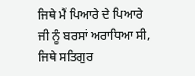ਜਿਥੇ ਮੈਂ ਪਿਆਰੇ ਦੇ ਪਿਆਰੇ ਜੀ ਨੂੰ ਬਰਸਾਂ ਅਰਾਧਿਆ ਸੀ, ਜਿਥੇ ਸਤਿਗੁਰ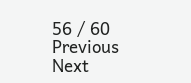56 / 60
Previous
Next